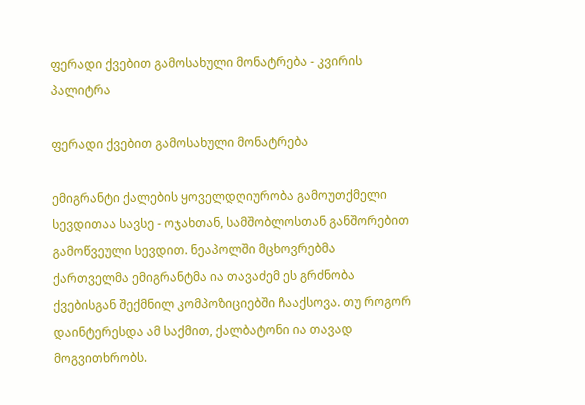ფერადი ქვებით გამოსახული მონატრება - კვირის პალიტრა

ფერადი ქვებით გამოსახული მონატრება

ემიგრანტი ქალების ყოველდღიურობა გამოუთქმელი სევდითაა სავსე - ოჯახთან, სამშობლოსთან განშორებით გამოწვეული სევდით. ნეაპოლში მცხოვრებმა ქართველმა ემიგრანტმა ია თავაძემ ეს გრძნობა ქვებისგან შექმნილ კომპოზიციებში ჩააქსოვა. თუ როგორ დაინტერესდა ამ საქმით, ქალბატონი ია თავად მოგვითხრობს.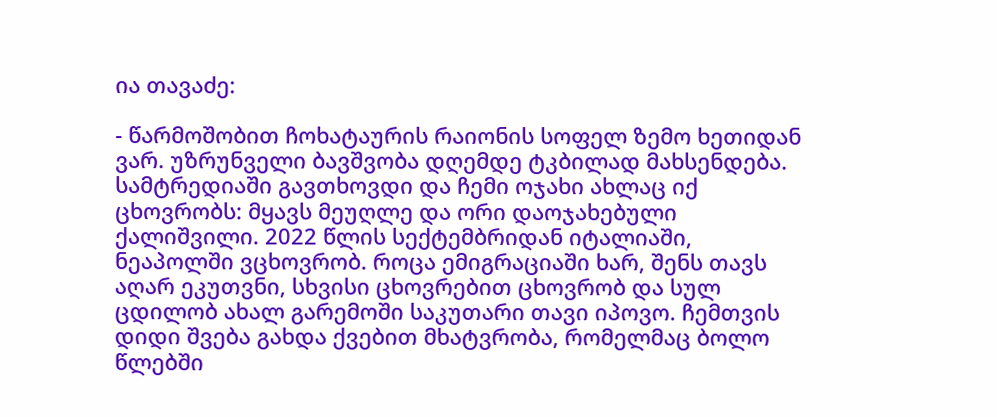ია თავაძე:

- წარმოშობით ჩოხატაურის რაიონის სოფელ ზემო ხეთიდან ვარ. უზრუნველი ბავშვობა დღემდე ტკბილად მახსენდება. სამტრედიაში გავთხოვდი და ჩემი ოჯახი ახლაც იქ ცხოვრობს: მყავს მეუღლე და ორი დაოჯახებული ქალიშვილი. 2022 წლის სექტემბრიდან იტალიაში, ნეაპოლში ვცხოვრობ. როცა ემიგრაციაში ხარ, შენს თავს აღარ ეკუთვნი, სხვისი ცხოვრებით ცხოვრობ და სულ ცდილობ ახალ გარემოში საკუთარი თავი იპოვო. ჩემთვის დიდი შვება გახდა ქვებით მხატვრობა, რომელმაც ბოლო წლებში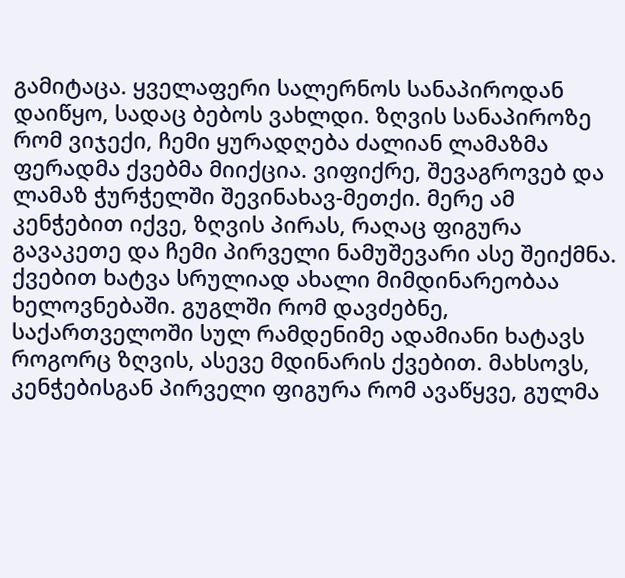გამიტაცა. ყველაფერი სალერნოს სანაპიროდან დაიწყო, სადაც ბებოს ვახლდი. ზღვის სანაპიროზე რომ ვიჯექი, ჩემი ყურადღება ძალიან ლამაზმა ფერადმა ქვებმა მიიქცია. ვიფიქრე, შევაგროვებ და ლამაზ ჭურჭელში შევინახავ-მეთქი. მერე ამ კენჭებით იქვე, ზღვის პირას, რაღაც ფიგურა გავაკეთე და ჩემი პირველი ნამუშევარი ასე შეიქმნა. ქვებით ხატვა სრულიად ახალი მიმდინარეობაა ხელოვნებაში. გუგლში რომ დავძებნე, საქართველოში სულ რამდენიმე ადამიანი ხატავს როგორც ზღვის, ასევე მდინარის ქვებით. მახსოვს, კენჭებისგან პირველი ფიგურა რომ ავაწყვე, გულმა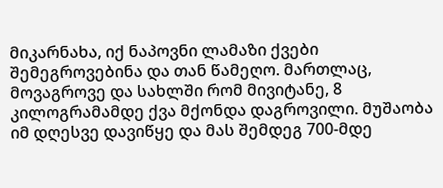მიკარნახა, იქ ნაპოვნი ლამაზი ქვები შემეგროვებინა და თან წამეღო. მართლაც, მოვაგროვე და სახლში რომ მივიტანე, 8 კილოგრამამდე ქვა მქონდა დაგროვილი. მუშაობა იმ დღესვე დავიწყე და მას შემდეგ 700-მდე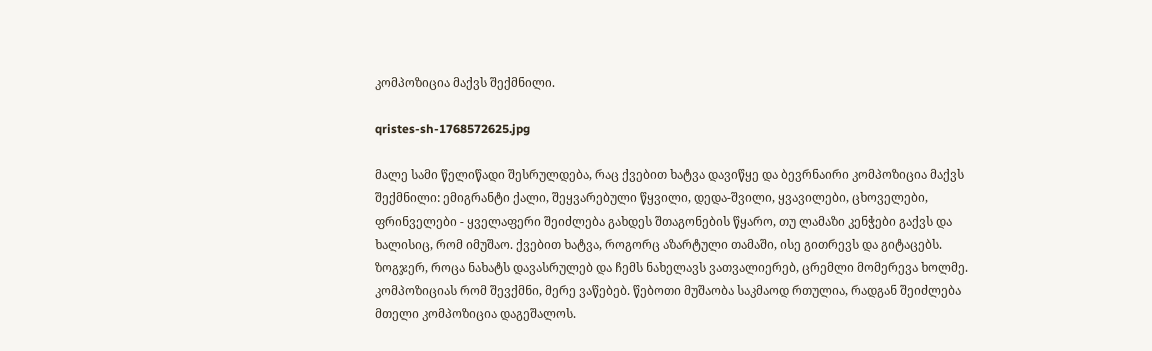კომპოზიცია მაქვს შექმნილი.

qristes-sh-1768572625.jpg

მალე სამი წელიწადი შესრულდება, რაც ქვებით ხატვა დავიწყე და ბევრნაირი კომპოზიცია მაქვს შექმნილი: ემიგრანტი ქალი, შეყვარებული წყვილი, დედა-შვილი, ყვავილები, ცხოველები, ფრინველები - ყველაფერი შეიძლება გახდეს შთაგონების წყარო, თუ ლამაზი კენჭები გაქვს და ხალისიც, რომ იმუშაო. ქვებით ხატვა, როგორც აზარტული თამაში, ისე გითრევს და გიტაცებს. ზოგჯერ, როცა ნახატს დავასრულებ და ჩემს ნახელავს ვათვალიერებ, ცრემლი მომერევა ხოლმე. კომპოზიციას რომ შევქმნი, მერე ვაწებებ. წებოთი მუშაობა საკმაოდ რთულია, რადგან შეიძლება მთელი კომპოზიცია დაგეშალოს.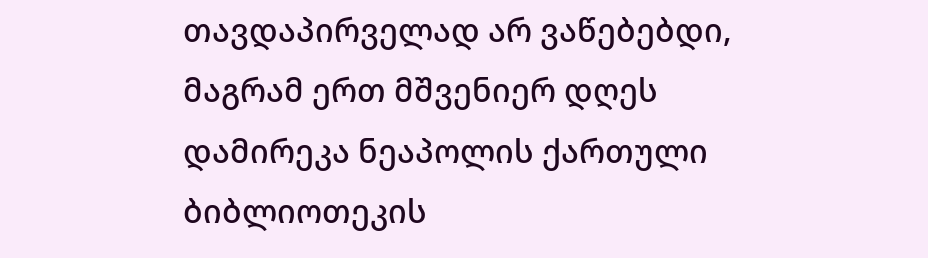თავდაპირველად არ ვაწებებდი, მაგრამ ერთ მშვენიერ დღეს დამირეკა ნეაპოლის ქართული ბიბლიოთეკის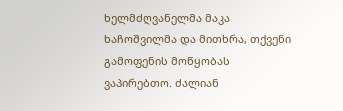ხელმძღვანელმა მაკა ხაჩოშვილმა და მითხრა, თქვენი გამოფენის მოწყობას ვაპირებთო. ძალიან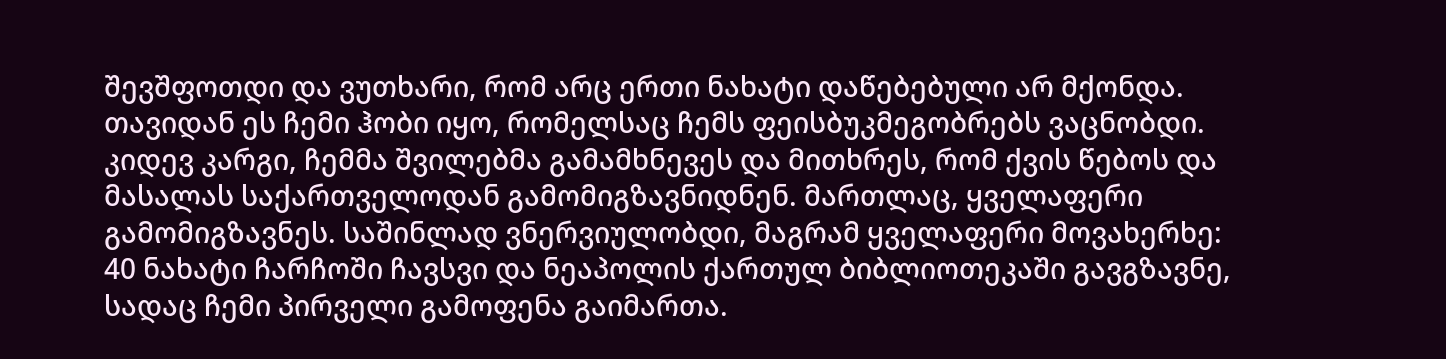შევშფოთდი და ვუთხარი, რომ არც ერთი ნახატი დაწებებული არ მქონდა. თავიდან ეს ჩემი ჰობი იყო, რომელსაც ჩემს ფეისბუკმეგობრებს ვაცნობდი. კიდევ კარგი, ჩემმა შვილებმა გამამხნევეს და მითხრეს, რომ ქვის წებოს და მასალას საქართველოდან გამომიგზავნიდნენ. მართლაც, ყველაფერი გამომიგზავნეს. საშინლად ვნერვიულობდი, მაგრამ ყველაფერი მოვახერხე: 40 ნახატი ჩარჩოში ჩავსვი და ნეაპოლის ქართულ ბიბლიოთეკაში გავგზავნე, სადაც ჩემი პირველი გამოფენა გაიმართა.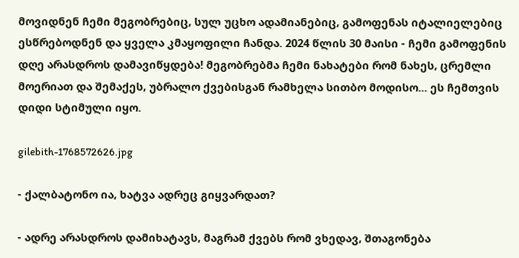მოვიდნენ ჩემი მეგობრებიც, სულ უცხო ადამიანებიც, გამოფენას იტალიელებიც ესწრებოდნენ და ყველა კმაყოფილი ჩანდა. 2024 წლის 30 მაისი - ჩემი გამოფენის დღე არასდროს დამავიწყდება! მეგობრებმა ჩემი ნახატები რომ ნახეს, ცრემლი მოერიათ და შემაქეს, უბრალო ქვებისგან რამხელა სითბო მოდისო... ეს ჩემთვის დიდი სტიმული იყო.

gilebith-1768572626.jpg

- ქალბატონო ია, ხატვა ადრეც გიყვარდათ?

- ადრე არასდროს დამიხატავს, მაგრამ ქვებს რომ ვხედავ, შთაგონება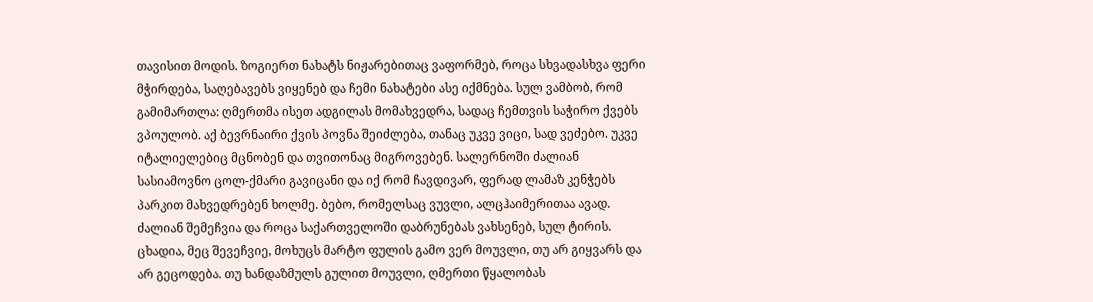თავისით მოდის. ზოგიერთ ნახატს ნიჟარებითაც ვაფორმებ, როცა სხვადასხვა ფერი მჭირდება, საღებავებს ვიყენებ და ჩემი ნახატები ასე იქმნება. სულ ვამბობ, რომ გამიმართლა: ღმერთმა ისეთ ადგილას მომახვედრა, სადაც ჩემთვის საჭირო ქვებს ვპოულობ. აქ ბევრნაირი ქვის პოვნა შეიძლება, თანაც უკვე ვიცი, სად ვეძებო. უკვე იტალიელებიც მცნობენ და თვითონაც მიგროვებენ. სალერნოში ძალიან სასიამოვნო ცოლ-ქმარი გავიცანი და იქ რომ ჩავდივარ, ფერად ლამაზ კენჭებს პარკით მახვედრებენ ხოლმე. ბებო, რომელსაც ვუვლი, ალცჰაიმერითაა ავად. ძალიან შემეჩვია და როცა საქართველოში დაბრუნებას ვახსენებ, სულ ტირის. ცხადია, მეც შევეჩვიე, მოხუცს მარტო ფულის გამო ვერ მოუვლი, თუ არ გიყვარს და არ გეცოდება. თუ ხანდაზმულს გულით მოუვლი, ღმერთი წყალობას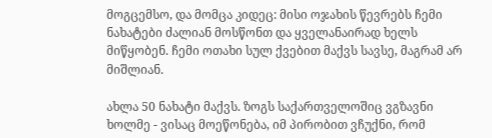მოგცემსო, და მომცა კიდეც: მისი ოჯახის წევრებს ჩემი ნახატები ძალიან მოსწონთ და ყველანაირად ხელს მიწყობენ. ჩემი ოთახი სულ ქვებით მაქვს სავსე, მაგრამ არ მიშლიან.

ახლა 50 ნახატი მაქვს. ზოგს საქართველოშიც ვგზავნი ხოლმე - ვისაც მოეწონება, იმ პირობით ვჩუქნი, რომ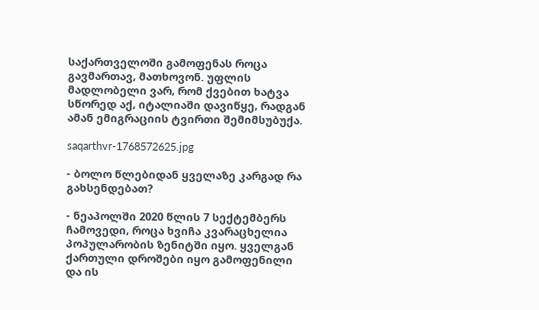საქართველოში გამოფენას როცა გავმართავ, მათხოვონ. უფლის მადლობელი ვარ, რომ ქვებით ხატვა სწორედ აქ, იტალიაში დავიწყე, რადგან ამან ემიგრაციის ტვირთი შემიმსუბუქა.

saqarthvr-1768572625.jpg

- ბოლო წლებიდან ყველაზე კარგად რა გახსენდებათ?

- ნეაპოლში 2020 წლის 7 სექტემბერს ჩამოვედი, როცა ხვიჩა კვარაცხელია პოპულარობის ზენიტში იყო. ყველგან ქართული დროშები იყო გამოფენილი და ის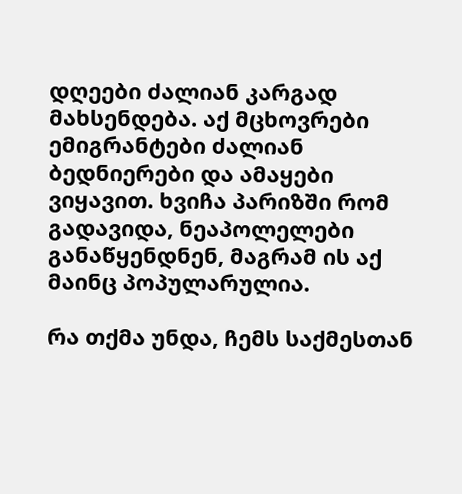დღეები ძალიან კარგად მახსენდება. აქ მცხოვრები ემიგრანტები ძალიან ბედნიერები და ამაყები ვიყავით. ხვიჩა პარიზში რომ გადავიდა, ნეაპოლელები განაწყენდნენ, მაგრამ ის აქ მაინც პოპულარულია.

რა თქმა უნდა, ჩემს საქმესთან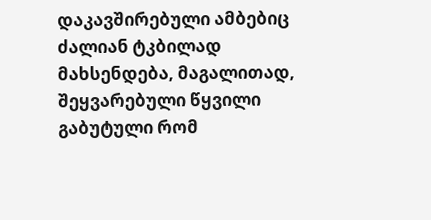დაკავშირებული ამბებიც ძალიან ტკბილად მახსენდება, მაგალითად, შეყვარებული წყვილი გაბუტული რომ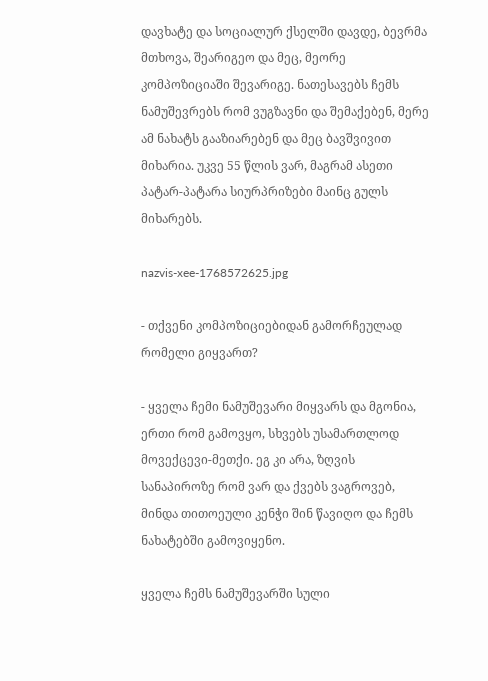დავხატე და სოციალურ ქსელში დავდე, ბევრმა მთხოვა, შეარიგეო და მეც, მეორე კომპოზიციაში შევარიგე. ნათესავებს ჩემს ნამუშევრებს რომ ვუგზავნი და შემაქებენ, მერე ამ ნახატს გააზიარებენ და მეც ბავშვივით მიხარია. უკვე 55 წლის ვარ, მაგრამ ასეთი პატარ-პატარა სიურპრიზები მაინც გულს მიხარებს.

nazvis-xee-1768572625.jpg

- თქვენი კომპოზიციებიდან გამორჩეულად რომელი გიყვართ?

- ყველა ჩემი ნამუშევარი მიყვარს და მგონია, ერთი რომ გამოვყო, სხვებს უსამართლოდ მოვექცევი-მეთქი. ეგ კი არა, ზღვის სანაპიროზე რომ ვარ და ქვებს ვაგროვებ, მინდა თითოეული კენჭი შინ წავიღო და ჩემს ნახატებში გამოვიყენო.

ყველა ჩემს ნამუშევარში სული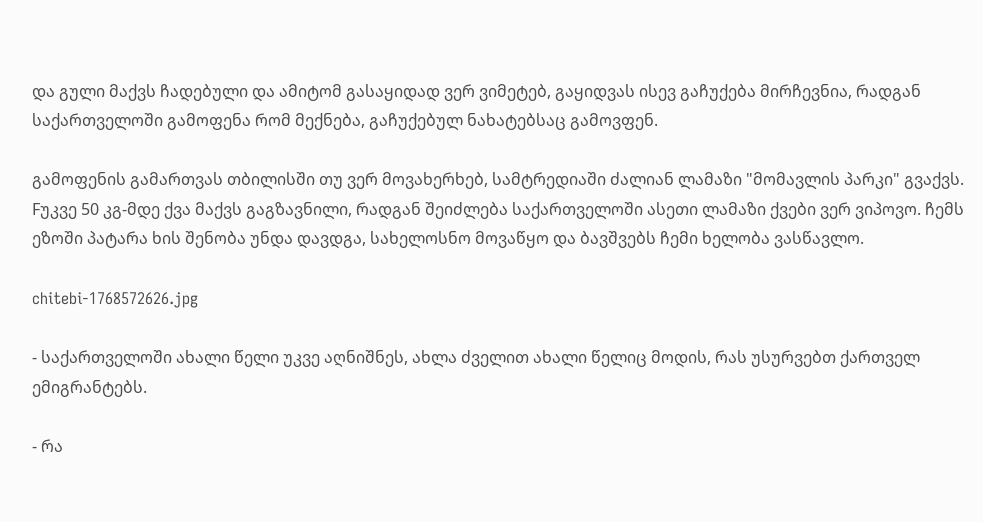და გული მაქვს ჩადებული და ამიტომ გასაყიდად ვერ ვიმეტებ, გაყიდვას ისევ გაჩუქება მირჩევნია, რადგან საქართველოში გამოფენა რომ მექნება, გაჩუქებულ ნახატებსაც გამოვფენ.

გამოფენის გამართვას თბილისში თუ ვერ მოვახერხებ, სამტრედიაში ძალიან ლამაზი "მომავლის პარკი" გვაქვს. Fუკვე 50 კგ-მდე ქვა მაქვს გაგზავნილი, რადგან შეიძლება საქართველოში ასეთი ლამაზი ქვები ვერ ვიპოვო. ჩემს ეზოში პატარა ხის შენობა უნდა დავდგა, სახელოსნო მოვაწყო და ბავშვებს ჩემი ხელობა ვასწავლო.

chitebi-1768572626.jpg

- საქართველოში ახალი წელი უკვე აღნიშნეს, ახლა ძველით ახალი წელიც მოდის, რას უსურვებთ ქართველ ემიგრანტებს.

- რა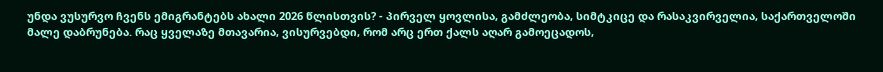უნდა ვუსურვო ჩვენს ემიგრანტებს ახალი 2026 წლისთვის? - პირველ ყოვლისა, გამძლეობა, სიმტკიცე და რასაკვირველია, საქართველოში მალე დაბრუნება. რაც ყველაზე მთავარია, ვისურვებდი, რომ არც ერთ ქალს აღარ გამოეცადოს,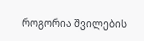როგორია შვილების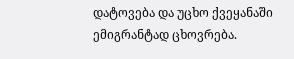დატოვება და უცხო ქვეყანაში ემიგრანტად ცხოვრება.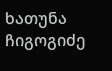ხათუნა ჩიგოგიძე